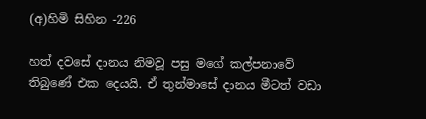(අ)හිමි සිහින -226

හත් දවසේ දානය නිමවූ පසු මගේ කල්පනාවේ තිබුණේ එක දෙයයි. ඒ තුන්මාසේ දානය මීටත් වඩා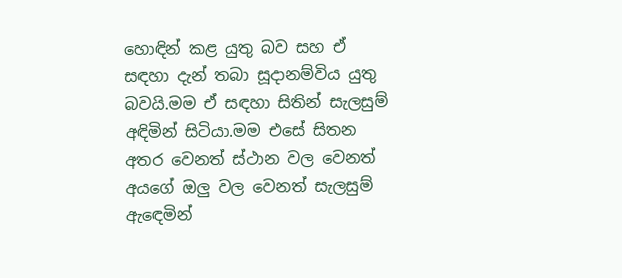හොඳින් කළ යුතු බව සහ ඒ සඳහා දැන් තබා සූදානම්විය යුතු බවයි.මම ඒ සඳහා සිතින් සැලසුම් අඳිමින් සිටියා.මම එසේ සිතන අතර වෙනත් ස්ථාන වල වෙනත් අයගේ ඔලු වල වෙනත් සැලසුම් ඇඳෙමින්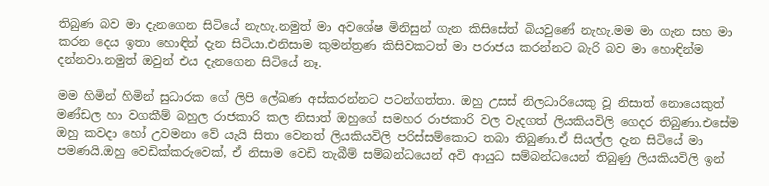තිබුණ බව මා දැනගෙන සිටියේ නැහැ.නමුත් මා අවශේෂ මිනිසුන් ගැන කිසිසේත් බියවුණේ නැහැ.මම මා ගැන සහ මා කරන දෙය ඉතා හොඳින් දැන සිටියා.එනිසාම කුමන්ත්‍රණ කිසිවකටත් මා පරාජය කරන්නට බැරි බව මා හොඳින්ම දන්නවා.නමුත් ඔවුන් එය දැනගෙන සිටියේ නෑ.

මම හිමින් හිමින් සුධාරක ගේ ලිපි ලේඛණ අස්කරන්නට පටන්ගත්තා. ඔහු උසස් නිලධාරියෙකු වූ නිසාත් නොයෙකුත් මණ්ඩල හා වගකීම් බහුල රාජකාරි කල නිසාත් ඔහුගේ සමහර රාජකාරි වල වැදගත් ලියකියවිලි ගෙදර තිබුණා.එසේම ඔහු කවදා හෝ උවමනා වේ යැයි සිතා වෙනත් ලියකියවිලි පරිස්සම්කොට තබා තිබුණා.ඒ සියල්ල දැන සිටියේ මා පමණයි.ඔහු වෙඩික්කරුවෙක්, ඒ නිසාම වෙඩි තැබීම් සම්බන්ධයෙන් අවි ආයුධ සම්බන්ධයෙන් තිබුණු ලියකියවිලි ඉන්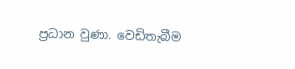ප්‍රධාන වුණා. වෙඩිතැබීම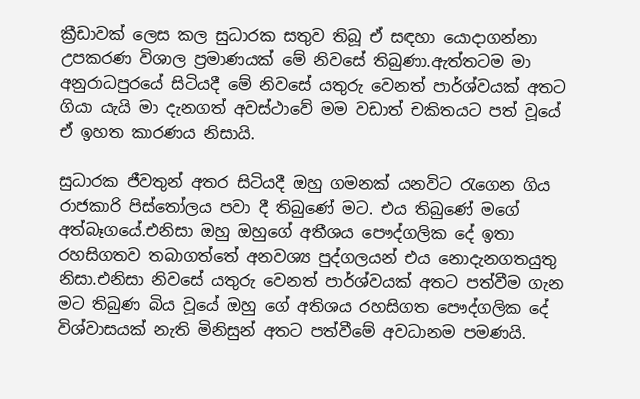ක්‍රීඩාවක් ලෙස කල සුධාරක සතුව තිබූ ඒ සඳහා යොදාගන්නා උපකරණ විශාල ප්‍රමාණයක් මේ නිවසේ තිබුණා.ඇත්තටම මා අනුරාධපුරයේ සිටියදී මේ නිවසේ යතුරු වෙනත් පාර්ශ්වයක් අතට ගියා යැයි මා දැනගත් අවස්ථාවේ මම වඩාත් චකිතයට පත් වූයේ ඒ ඉහත කාරණය නිසායි.

සුධාරක ජීවතුන් අතර සිටියදී ඔහු ගමනක් යනවිට රැගෙන ගිය රාජකාරි පිස්තෝලය පවා දී තිබුණේ මට. එය තිබුණේ මගේ අත්බෑගයේ.එනිසා ඔහු ඔහුගේ අතීශය පෞද්ගලික දේ ඉතා රහසිගතව තබාගත්තේ අනවශ්‍ය පුද්ගලයන් එය නොදැනගතයුතු නිසා.එනිසා නිවසේ යතුරු වෙනත් පාර්ශ්වයක් අතට පත්වීම ගැන මට තිබුණ බිය වූයේ ඔහු ගේ අතිශය රහසිගත පෞද්ගලික දේ විශ්වාසයක් නැති මිනිසුන් අතට පත්වීමේ අවධානම පමණයි.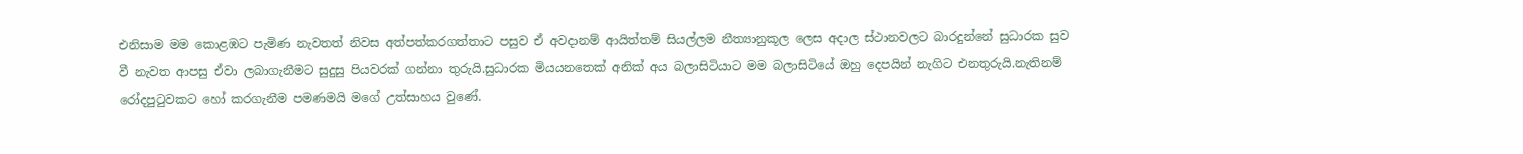එනිසාම මම කොළඹට පැමිණ නැවතත් නිවස අත්පත්කරගත්තාට පසුව ඒ අවදානම් ආයිත්තම් සියල්ලම නීත්‍යානුකූල ලෙස අදාල ස්ථානවලට බාරදුන්නේ සුධාරක සුව වී නැවත ආපසු ඒවා ලබාගැනීමට සුදුසු පියවරක් ගන්නා තුරුයි.සුධාරක මියයනතෙක් අනික් අය බලාසිටියාට මම බලාසිටියේ ඔහු දෙපයින් නැගිට එනතුරුයි.නැතිනම් රෝදපුටුවකට හෝ කරගැනීම පමණමයි මගේ උත්සාහය වුණේ.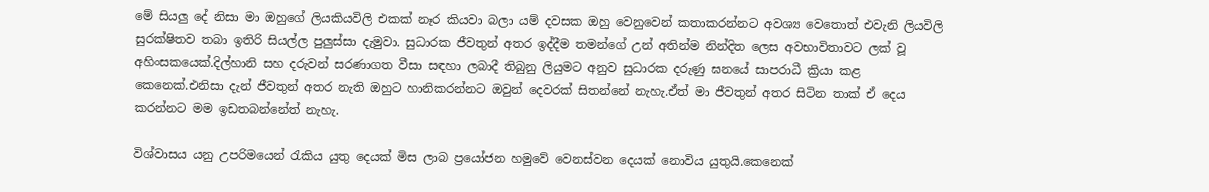මේ සියලු දේ නිසා මා ඔහුගේ ලියකියවිලි එකක් නෑර කියවා බලා යම් දවසක ඔහු වෙනුවෙන් කතාකරන්නට අවශ්‍ය වෙතොත් එවැනි ලියවිලි සුරක්ෂිතව තබා ඉතිරි සියල්ල පුලුස්සා දැමුවා. සුධාරක ජීවතුන් අතර ඉද්දීම තමන්ගේ උන් අතින්ම නින්දිත ලෙස අවභාවිතාවට ලක් වූ අහිංසකයෙක්.දිල්හානි සහ දරුවන් සරණාගත වීසා සඳහා ලබාදී තිබුනු ලියුමට අනුව සුධාරක දරුණු ඝනයේ සාපරාධී ක්‍රියා කළ කෙනෙක්.එනිසා දැන් ජීවතුන් අතර නැති ඔහුට හානිකරන්නට ඔවුන් දෙවරක් සිතන්නේ නැහැ.ඒත් මා ජීවතුන් අතර සිටින තාක් ඒ දෙය කරන්නට මම ඉඩතබන්නේත් නැහැ.

විශ්වාසය යනු උපරිමයෙන් රැකිය යුතු දෙයක් මිස ලාබ ප්‍රයෝජන හමුවේ වෙනස්වන දෙයක් නොවිය යුතුයි.කෙනෙක්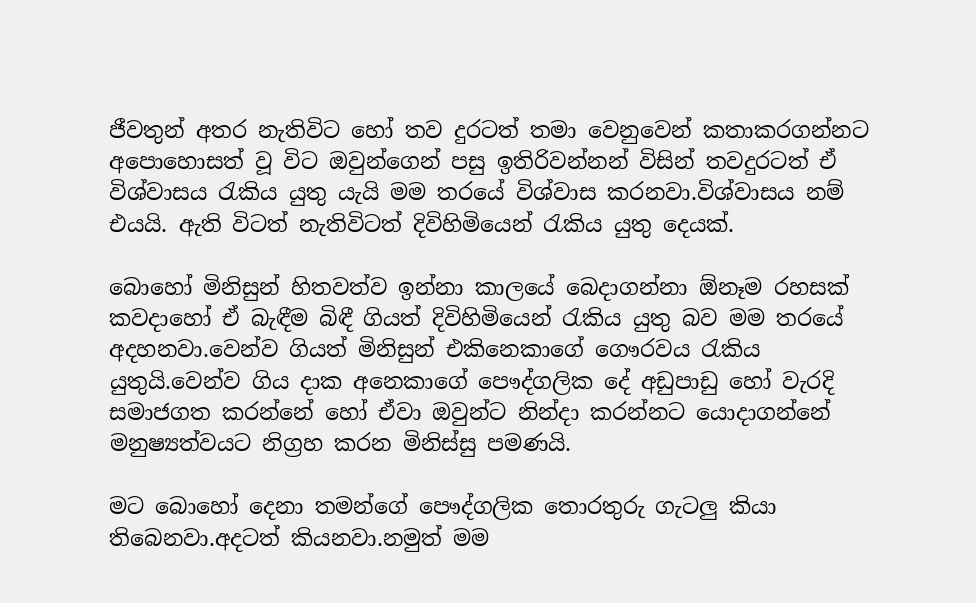ජීවතුන් අතර නැතිවිට හෝ තව දුරටත් තමා වෙනුවෙන් කතාකරගන්නට අපොහොසත් වූ විට ඔවුන්ගෙන් පසු ඉතිරිවන්නන් විසින් තවදුරටත් ඒ විශ්වාසය රැකිය යුතු යැයි මම තරයේ විශ්වාස කරනවා.විශ්වාසය නම් එයයි. ඇති විටත් නැතිවිටත් දිවිහිමියෙන් රැකිය යුතු දෙයක්.

බොහෝ මිනිසුන් හිතවත්ව ඉන්නා කාලයේ බෙදාගන්නා ඕනෑම රහසක් කවදාහෝ ඒ බැඳීම බිඳී ගියත් දිවිහිමියෙන් රැකිය යුතු බව මම තරයේ අදහනවා.වෙන්ව ගියත් මිනිසුන් එකිනෙකාගේ ගෞරවය රැකිය යුතුයි.වෙන්ව ගිය දාක අනෙකාගේ පෞද්ගලික දේ අඩුපාඩු හෝ වැරදි සමාජගත කරන්නේ හෝ ඒවා ඔවුන්ට නින්දා කරන්නට යොදාගන්නේ මනුෂ්‍යත්වයට නිග්‍රහ කරන මිනිස්සු පමණයි.

මට බොහෝ දෙනා තමන්ගේ පෞද්ගලික තොරතුරු ගැටලු කියා තිබෙනවා.අදටත් කියනවා.නමුත් මම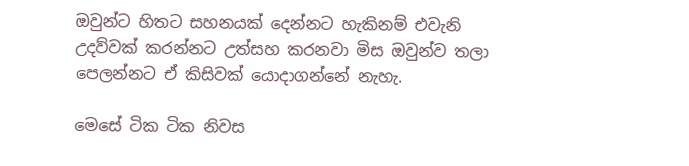ඔවුන්ට හිතට සහනයක් දෙන්නට හැකිනම් එවැනි උදව්වක් කරන්නට උත්සහ කරනවා මිස ඔවුන්ව තලා පෙලන්නට ඒ කිසිවක් යොදාගන්නේ නැහැ.

මෙසේ ටික ටික නිවස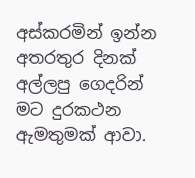අස්කරමින් ඉන්න අතරතුර දිනක් අල්ලපු ගෙදරින් මට දුරකථන ඇමතුමක් ආවා.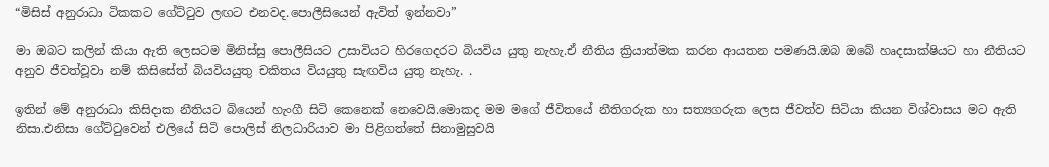“මිසිස් අනුරාධා ටිකකට ගේට්ටුව ලඟට එනවද.පොලීසියෙන් ඇවිත් ඉන්නවා”

මා ඔබට කලින් කියා ඇති ලෙසටම මිනිස්සු පොලීසියට උසාවියට හිරගෙදරට බියවිය යුතු නැහැ.ඒ නීතිය ක්‍රියාත්මක කරන ආයතන පමණයි.ඔබ ඔබේ හෘදසාක්ෂියට හා නීතියට අනුව ජීවත්වූවා නම් කිසිසේත් බියවියයුතු චකිතය වියයුතු සැඟවිය යුතු නැහැ. .

ඉතින් මේ අනුරාධා කිසිදාක නීතියට බියෙන් හැංගී සිටි කෙනෙක් නෙවෙයි.මොකද මම මගේ ජීවිතයේ නීතිගරුක හා සත්‍යගරුක ලෙස ජීවත්ව සිටියා කියන විශ්වාසය මට ඇති නිසා.එනිසා ගේට්ටුවෙන් එලියේ සිටි පොලිස් නිලධාරියාව මා පිළිගත්තේ සිනාමුසුවයි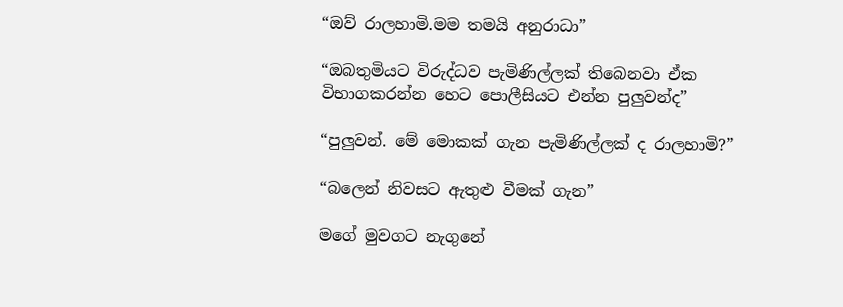“ඔව් රාලහාමි.මම තමයි අනුරාධා”

“ඔබතුමියට විරුද්ධව පැමිණිල්ලක් තිබෙනවා ඒක විභාගකරන්න හෙට පොලීසියට එන්න පුලුවන්ද”

“පුලුවන්. මේ මොකක් ගැන පැමිණිල්ලක් ද රාලහාමි?”

“බලෙන් නිවසට ඇතුළු වීමක් ගැන”

මගේ මුවගට නැගුනේ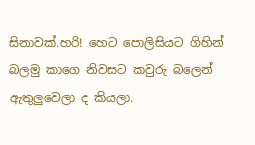සිනාවක්.හරි! හෙට පොලිසියට ගිහින් බලමු කාගෙ නිවසට කවුරු බලෙන් ඇතුලුවෙලා ද කියලා.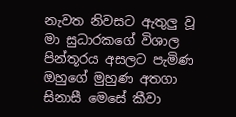නැවත නිවසට ඇතුලු වූ මා සුධාරකගේ විශාල පින්තූරය අසලට පැමිණ ඔහුගේ මුහුණ අතගා සිනාසී මෙසේ කීවා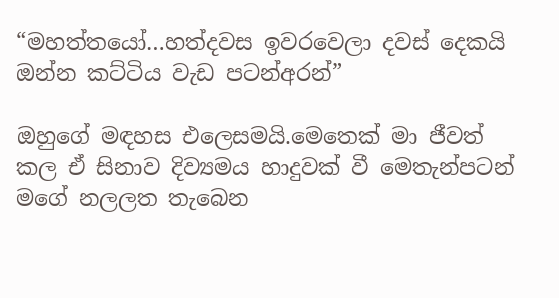“මහත්තයෝ…හත්දවස ඉවරවෙලා දවස් දෙකයි ඔන්න කට්ටිය වැඩ පටන්අරන්”

ඔහුගේ මඳහස එලෙසමයි.මෙතෙක් මා ජීවත් කල ඒ සිනාව දිව්‍යමය හාදුවක් වී මෙතැන්පටන් මගේ නලලත තැබෙන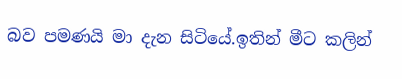බව පමණයි මා දැන සිටියේ.ඉතින් මීට කලින්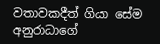වතාවකදීත් ගියා සේම අනුරාධාගේ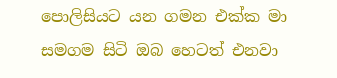පොලිසියට යන ගමන එක්ක මා සමගම සිටි ඔබ හෙටත් එනවා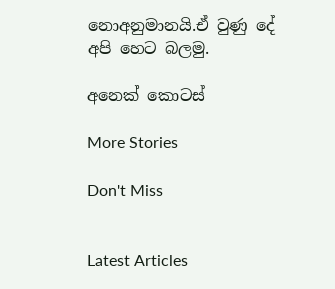නොඅනුමානයි.ඒ වුණු දේ අපි හෙට බලමු.

අනෙක් කොටස්

More Stories

Don't Miss


Latest Articles